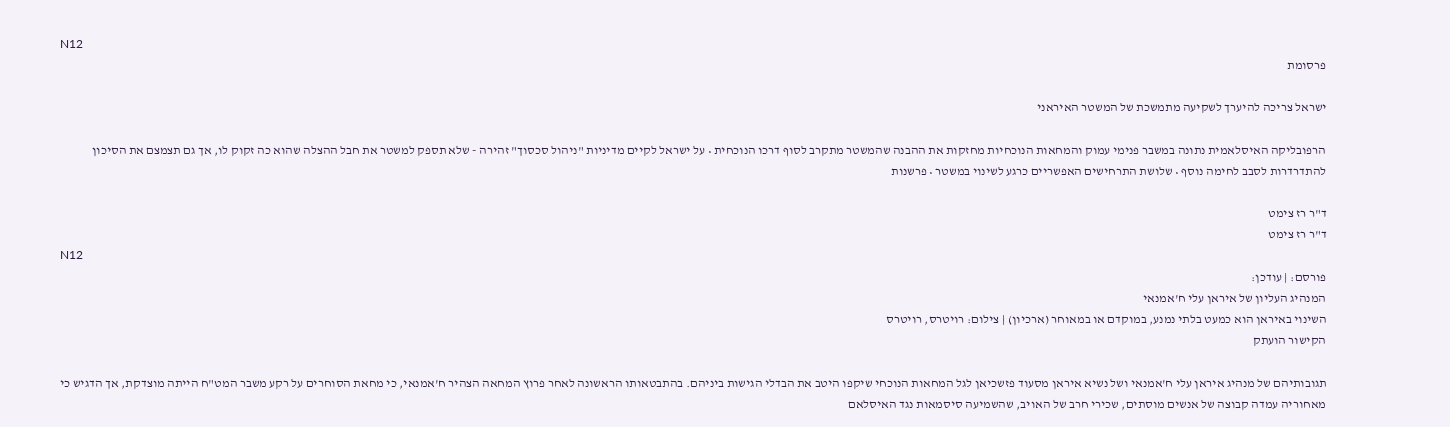N12
פרסומת

ישראל צריכה להיערך לשקיעה מתמשכת של המשטר האיראני

הרפובליקה האיסלאמית נתונה במשבר פנימי עמוק והמחאות הנוכחיות מחזקות את ההבנה שהמשטר מתקרב לסוף דרכו הנוכחית • על ישראל לקיים מדיניות "ניהול סכסוך" זהירה - שלא תספק למשטר את חבל ההצלה שהוא כה זקוק לו, אך גם תצמצם את הסיכון להתדרדרות לסבב לחימה נוסף • שלושת התרחישים האפשריים כרגע לשינוי במשטר • פרשנות

ד"ר רז צימט
ד"ר רז צימט
N12
פורסם: | עודכן:
המנהיג העליון של איראן עלי ח'אמנאי
השינוי באיראן הוא כמעט בלתי נמנע, במוקדם או במאוחר (ארכיון) | צילום: רויטרס, רויטרס
הקישור הועתק

תגובותיהם של מנהיג איראן עלי ח'אמנאי ושל נשיא איראן מסעוד פזשכיאן לגל המחאות הנוכחי שיקפו היטב את הבדלי הגישות ביניהם. בהתבטאותו הראשונה לאחר פרוץ המחאה הצהיר ח'אמנאי, כי מחאת הסוחרים על רקע משבר המט"ח הייתה מוצדקת, אך הדגיש כי מאחוריה עמדה קבוצה של אנשים מוסתים, שכירי חרב של האויב, שהשמיעה סיסמאות נגד האיסלאם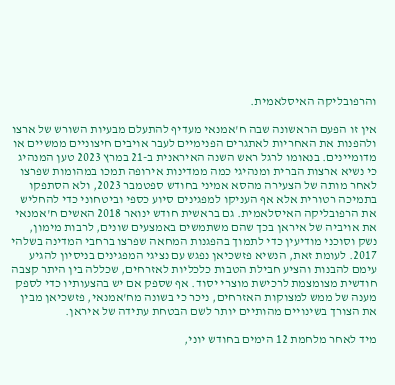והרפובליקה האיסלאמית.

אין זו הפעם הראשונה שבה ח'אמנאי מעדיף להתעלם מבעיות השורש של ארצו ולהפנות את האחריות לאתגרים הפנימיים לעבר אויבים חיצוניים ממשיים או מדומיינים. בנאומו לרגל ראש השנה האיראנית ב-21 במרץ 2023 טען המנהיג כי נשיא ארצות הברית ומנהיגי כמה ממדינות אירופה תמכו במהומות שפרצו לאחר מותה של הצעירה מהסא אמיני בחודש ספטמבר 2023, ולא הסתפקו בתמיכה רטורית אלא אף העניקו למפגינים סיוע כספי וביטחוני כדי להחליש את הרפובליקה האיסלאמית. גם בראשית חודש ינואר 2018 האשים ח'אמנאי את אויביה של איראן בכך שהם משתמשים באמצעים שונים, לרבות מימון, נשק וסוכני מודיעין כדי לתמוך בהפגנות המחאה שפרצו ברחבי המדינה בשלהי 2017. לעומת זאת, הנשיא פזשכיאן נפגש עם נציגי המפגינים בניסיון להגיע עימם להבנות והציע חבילת הטבות כלכליות לאזרחים, שכללה בין היתר קצבה חודשית מצומצמת לרכישת מוצרי יסוד. אף שספק אם יש בהצעותיו כדי לספק מענה של ממש למצוקות האזרחים, ניכר כי בשונה מח'אמנאי, פזשכיאן מבין את הצורך בשינויים מהותיים יותר לשם הבטחת עתידה של איראן.

מיד לאחר מלחמת 12 הימים בחודש יוני,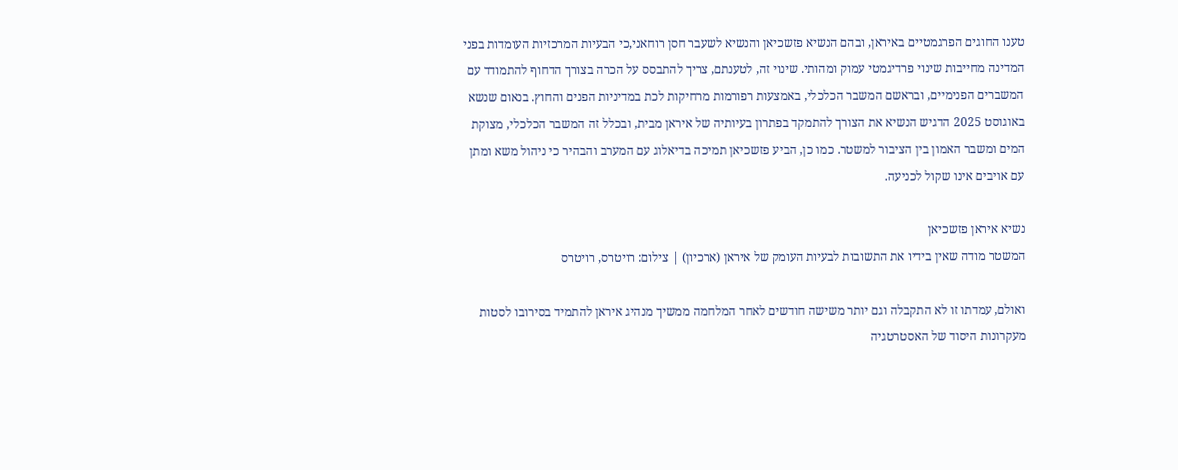טענו החוגים הפרגמטיים באיראן, ובהם הנשיא פזשכיאן והנשיא לשעבר חסן רוחאני,כי הבעיות המרכזיות העומדות בפני המדינה מחייבות שינוי פרדיגמטי עמוק ומהותי. שינוי זה, לטענתם, צריך להתבסס על הכרה בצורך הדחוף להתמודד עם המשברים הפנימיים, ובראשם המשבר הכלכלי, באמצעות רפורמות מרחיקות לכת במדיניות הפנים והחוץ. בנאום שנשא באוגוסט 2025 הדגיש הנשיא את הצורך להתמקד בפתרון בעיותיה של איראן מבית, ובכלל זה המשבר הכלכלי, מצוקת המים ומשבר האמון בין הציבור למשטר. כמו כן, הביע פזשכיאן תמיכה בדיאלוג עם המערב והבהיר כי ניהול משא ומתן עם אויבים אינו שקול לכניעה.

נשיא איראן פזשכיאן
המשטר מודה שאין בידיו את התשובות לבעיות העומק של איראן (ארכיון) | צילום: רויטרס, רויטרס

ואולם, עמדתו זו לא התקבלה וגם יותר משישה חודשים לאחר המלחמה ממשיך מנהיג איראן להתמיד בסירובו לסטות מעקרונות היסוד של האסטרטגיה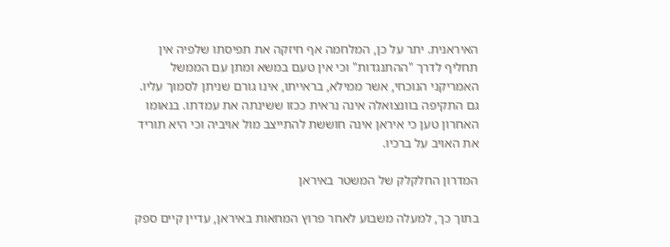האיראנית. יתר על כן, המלחמה אף חיזקה את תפיסתו שלפיה אין תחליף לדרך "ההתנגדות" וכי אין טעם במשא ומתן עם הממשל האמריקני הנוכחי, אשר ממילא, בראייתו, אינו גורם שניתן לסמוך עליו. גם התקיפה בוונצואלה אינה נראית ככזו ששינתה את עמדתו. בנאומו האחרון טען כי איראן אינה חוששת להתייצב מול אויביה וכי היא תוריד את האויב על ברכיו.

המדרון החלקלק של המשטר באיראן

בתוך כך, למעלה משבוע לאחר פרוץ המחאות באיראן, עדיין קיים ספק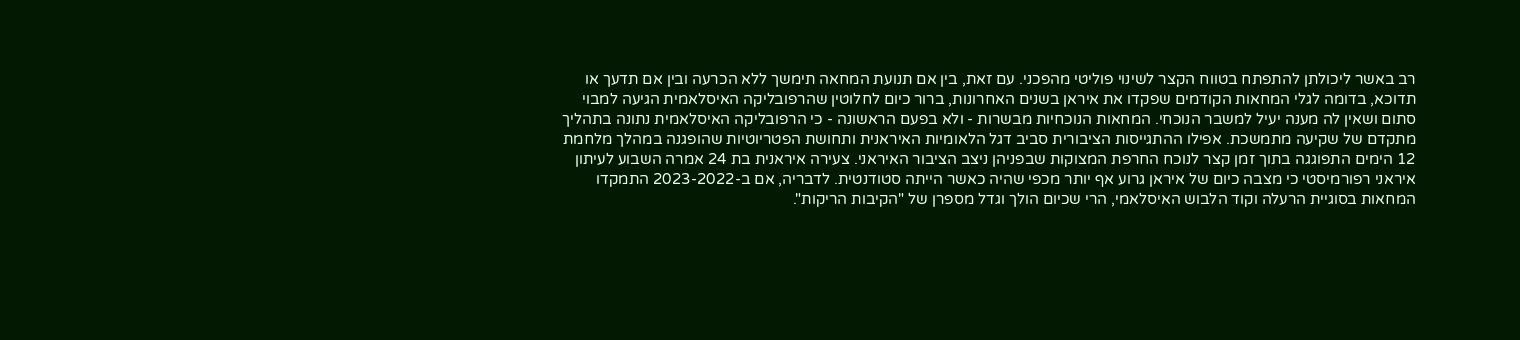רב באשר ליכולתן להתפתח בטווח הקצר לשינוי פוליטי מהפכני. עם זאת, בין אם תנועת המחאה תימשך ללא הכרעה ובין אם תדעך או תדוכא, בדומה לגלי המחאות הקודמים שפקדו את איראן בשנים האחרונות, ברור כיום לחלוטין שהרפובליקה האיסלאמית הגיעה למבוי סתום ושאין לה מענה יעיל למשבר הנוכחי. המחאות הנוכחיות מבשרות - ולא בפעם הראשונה - כי הרפובליקה האיסלאמית נתונה בתהליך מתקדם של שקיעה מתמשכת. אפילו ההתגייסות הציבורית סביב דגל הלאומיות האיראנית ותחושת הפטריוטיות שהופגנה במהלך מלחמת 12 הימים התפוגגה בתוך זמן קצר לנוכח החרפת המצוקות שבפניהן ניצב הציבור האיראני. צעירה איראנית בת 24 אמרה השבוע לעיתון איראני רפורמיסטי כי מצבה כיום של איראן גרוע אף יותר מכפי שהיה כאשר הייתה סטודנטית. לדבריה, אם ב-2023-2022 התמקדו המחאות בסוגיית הרעלה וקוד הלבוש האיסלאמי, הרי שכיום הולך וגדל מספרן של "הקיבות הריקות".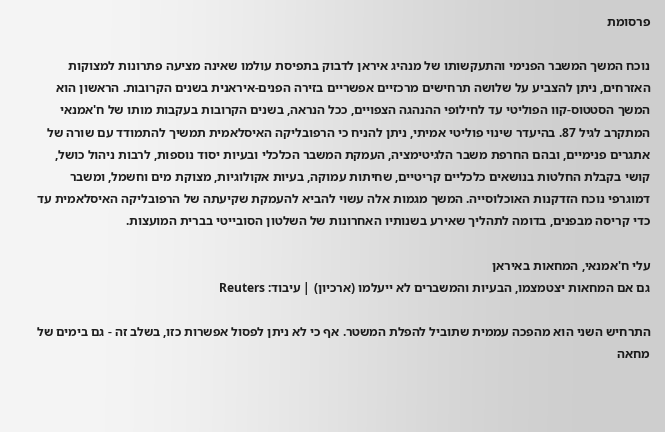פרסומת

נוכח המשך המשבר הפנימי והתעקשותו של מנהיג איראן לדבוק בתפיסת עולמו שאינה מציעה פתרונות למצוקות האזרחים, ניתן להצביע על שלושה תרחישים מרכזיים אפשריים בזירה הפנים-איראנית בשנים הקרובות. הראשון הוא המשך הסטטוס-קוו הפוליטי עד לחילופי ההנהגה הצפויים, ככל הנראה, בשנים הקרובות בעקבות מותו של ח'אמנאי המתקרב לגיל 87. בהיעדר שינוי פוליטי אמיתי, ניתן להניח כי הרפובליקה האיסלאמית תמשיך להתמודד עם שורה של אתגרים פנימיים, ובהם החרפת משבר הלגיטימציה, העמקת המשבר הכלכלי ובעיות יסוד נוספות, לרבות ניהול כושל, קושי בקבלת החלטות בנושאים כלכליים קריטיים, שחיתות עמוקה, בעיות אקולוגיות, מצוקת מים וחשמל, ומשבר דמוגרפי נוכח הזדקנות האוכלוסייה. המשך מגמות אלה עשוי להביא להעמקת שקיעתה של הרפובליקה האיסלאמית עד כדי קריסה מבפנים, בדומה לתהליך שאירע בשנותיו האחרונות של השלטון הסובייטי בברית המועצות.

עלי ח'אמנאי, המחאות באיראן
גם אם המחאות יצטמצמו, הבעיות והמשברים לא ייעלמו (ארכיון) | עיבוד: Reuters

התרחיש השני הוא מהפכה עממית שתוביל להפלת המשטר. אף כי לא ניתן לפסול אפשרות כזו, בשלב זה - גם בימים של מחאה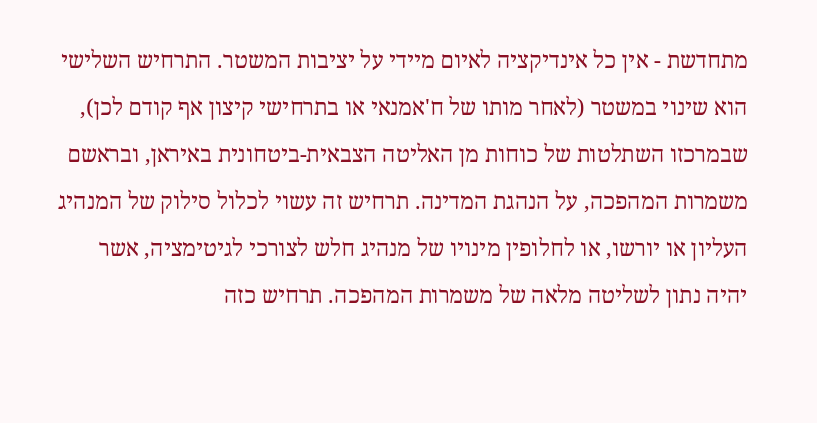מתחדשת - אין כל אינדיקציה לאיום מיידי על יציבות המשטר. התרחיש השלישי הוא שינוי במשטר (לאחר מותו של ח'אמנאי או בתרחישי קיצון אף קודם לכן), שבמרכזו השתלטות של כוחות מן האליטה הצבאית-ביטחונית באיראן, ובראשם משמרות המהפכה, על הנהגת המדינה. תרחיש זה עשוי לכלול סילוק של המנהיג העליון או יורשו, או לחלופין מינויו של מנהיג חלש לצורכי לגיטימציה, אשר יהיה נתון לשליטה מלאה של משמרות המהפכה. תרחיש כזה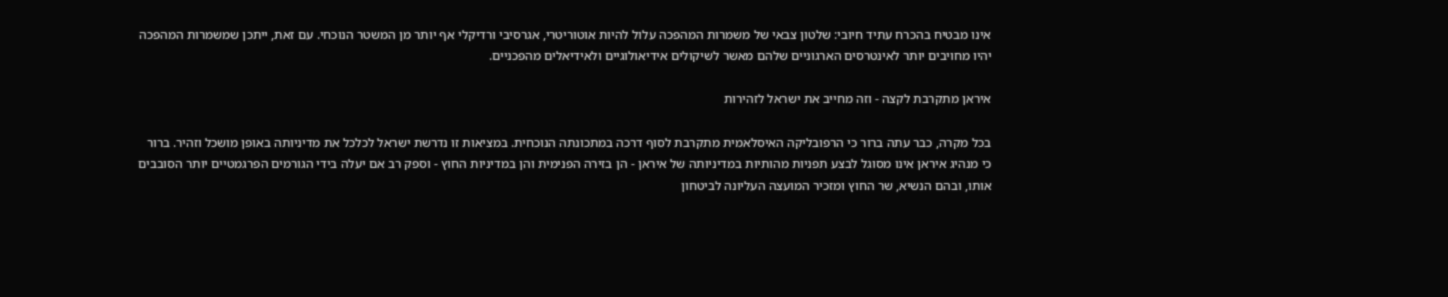אינו מבטיח בהכרח עתיד חיובי: שלטון צבאי של משמרות המהפכה עלול להיות אוטוריטרי, אגרסיבי ורדיקלי אף יותר מן המשטר הנוכחי. עם זאת, ייתכן שמשמרות המהפכה יהיו מחויבים יותר לאינטרסים הארגוניים שלהם מאשר לשיקולים אידיאולוגיים ולאידיאלים מהפכניים.

איראן מתקרבת לקצה - וזה מחייב את ישראל לזהירות

בכל מקרה, כבר עתה ברור כי הרפובליקה האיסלאמית מתקרבת לסוף דרכה במתכונתה הנוכחית. במציאות זו נדרשת ישראל לכלכל את מדיניותה באופן מושכל וזהיר. ברור כי מנהיג איראן אינו מסוגל לבצע תפניות מהותיות במדיניותה של איראן - הן בזירה הפנימית והן במדיניות החוץ - וספק רב אם יעלה בידי הגורמים הפרגמטיים יותר הסובבים אותו, ובהם הנשיא, שר החוץ ומזכיר המועצה העליונה לביטחון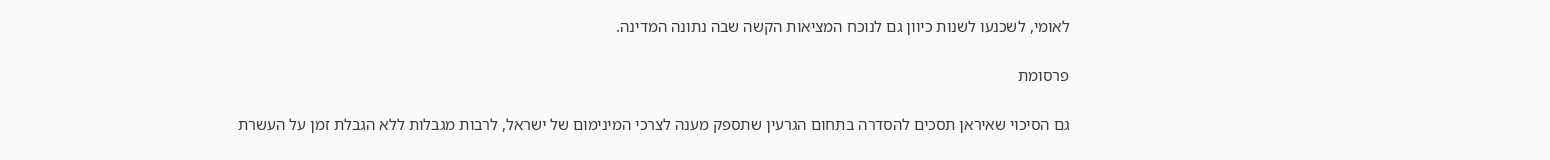לאומי, לשכנעו לשנות כיוון גם לנוכח המציאות הקשה שבה נתונה המדינה.

פרסומת

גם הסיכוי שאיראן תסכים להסדרה בתחום הגרעין שתספק מענה לצרכי המינימום של ישראל, לרבות מגבלות ללא הגבלת זמן על העשרת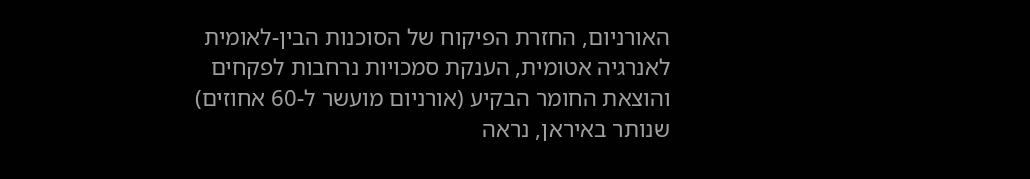האורניום, החזרת הפיקוח של הסוכנות הבין-לאומית לאנרגיה אטומית, הענקת סמכויות נרחבות לפקחים והוצאת החומר הבקיע (אורניום מועשר ל-60 אחוזים) שנותר באיראן, נראה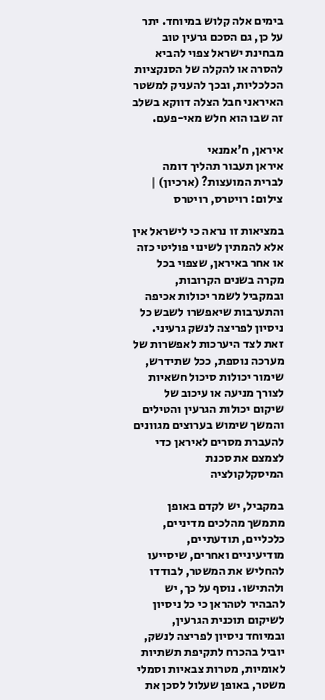בימים אלה קלוש במיוחד. יתר על כן, גם הסכם גרעין טוב מבחינת ישראל צפוי להביא להסרה או להקלה של הסנקציות הכלכליות, ובכך להעניק למשטר האיראני חבל הצלה דווקא בשלב זה שבו הוא חלש מאי-פעם.

איראן, ח'אמנאי
איראן תעבור תהליך דומה לברית המועצות? (ארכיון) | צילום: רויטרס, רויטרס

במציאות זו נראה כי לישראל אין אלא להמתין לשינוי פוליטי כזה או אחר באיראן, שצפוי בכל מקרה בשנים הקרובות, ובמקביל לשמר יכולות אכיפה והתערבות שיאפשרו לשבש כל ניסיון לפריצה לנשק גרעיני. זאת לצד היערכות לאפשרות של מערכה נוספת, ככל שתידרש, שימור יכולות סיכול חשאיות לצורך מניעה או עיכוב של שיקום יכולות הגרעין והטילים והמשך שימוש בערוצים מגוונים להעברת מסרים לאיראן כדי לצמצם את סכנת המיסקלקולציה

במקביל, יש לקדם באופן מתמשך מהלכים מדיניים, כלכליים, תודעתיים, מודיעיניים ואחרים, שיסייעו להחליש את המשטר, לבודדו ולהתישו. נוסף על כך, יש להבהיר לטהראן כי כל ניסיון לשיקום תוכנית הגרעין, ובמיוחד ניסיון לפריצה לנשק, יוביל בהכרח לתקיפת תשתיות לאומיות, מטרות צבאיות וסמלי משטר, באופן שעלול לסכן את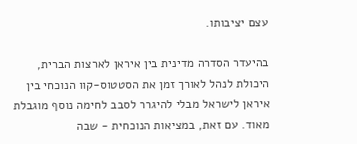עצם יציבותו.

בהיעדר הסדרה מדינית בין איראן לארצות הברית, היכולת לנהל לאורך זמן את הסטטוס-קוו הנוכחי בין איראן לישראל מבלי להיגרר לסבב לחימה נוסף מוגבלת מאוד. עם זאת, במציאות הנוכחית - שבה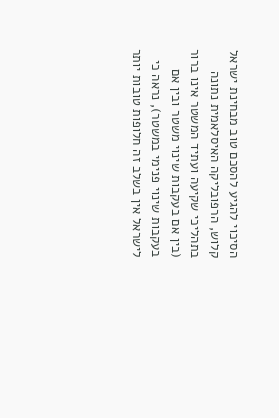הסיכוי להגיע להסכם טוב מבחינת ישראל קלוש, הרפובליקה האיסלאמית נתונה בתהליכי שקיעה ועתיד המשטר אינו ברור (בין אם בעקבות שינוי משטר ובין אם בעקבות שינוי פנימי במשטר), נראה כי לישראל אין בשלב זה חלופות טובות יותר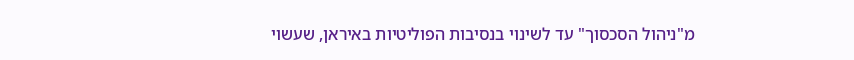מ"ניהול הסכסוך" עד לשינוי בנסיבות הפוליטיות באיראן, שעשוי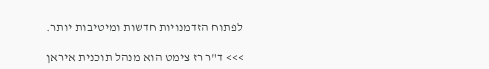לפתוח הזדמנויות חדשות ומיטיבות יותר.

>>> ד"ר רז צימט הוא מנהל תוכנית איראן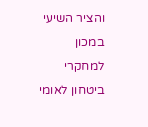והציר השיעי במכון למחקרי ביטחון לאומי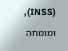(INSS), ומומחה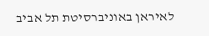לאיראן באוניברסיטת תל אביב